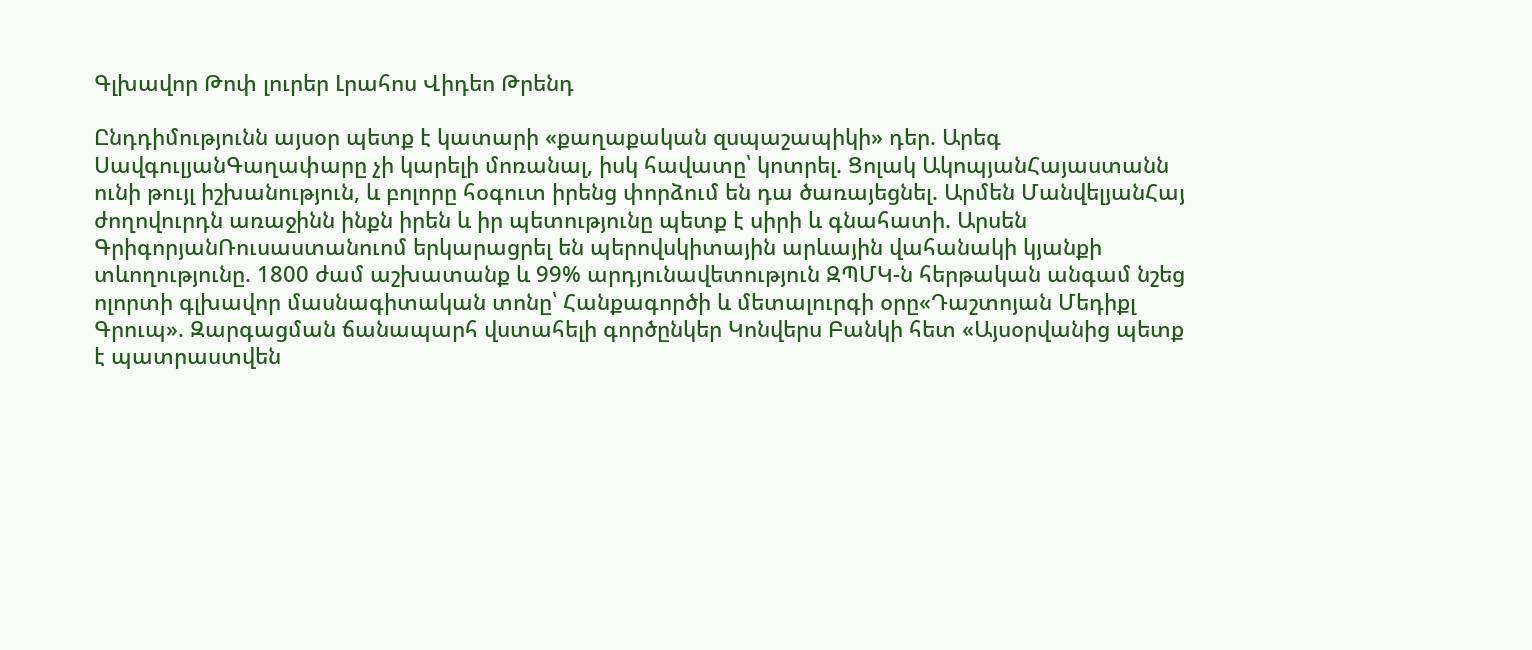Գլխավոր Թոփ լուրեր Լրահոս Վիդեո Թրենդ

Ընդդիմությունն այսօր պետք է կատարի «քաղաքական զսպաշապիկի» դեր. Արեգ ՍավգուլյանԳաղափարը չի կարելի մոռանալ, իսկ հավատը՝ կոտրել. Ցոլակ ԱկոպյանՀայաստանն ունի թույլ իշխանություն, և բոլորը հօգուտ իրենց փորձում են դա ծառայեցնել. Արմեն ՄանվելյանՀայ ժողովուրդն առաջինն ինքն իրեն և իր պետությունը պետք է սիրի և գնահատի. Արսեն ԳրիգորյանՌուսաստանուոմ երկարացրել են պերովսկիտային արևային վահանակի կյանքի տևողությունը. 1800 ժամ աշխատանք և 99% արդյունավետություն ԶՊՄԿ-ն հերթական անգամ նշեց ոլորտի գլխավոր մասնագիտական տոնը՝ Հանքագործի և մետալուրգի օրը«Դաշտոյան Մեդիքլ Գրուպ». Զարգացման ճանապարհ վստահելի գործընկեր Կոնվերս Բանկի հետ «Այսօրվանից պետք է պատրաստվեն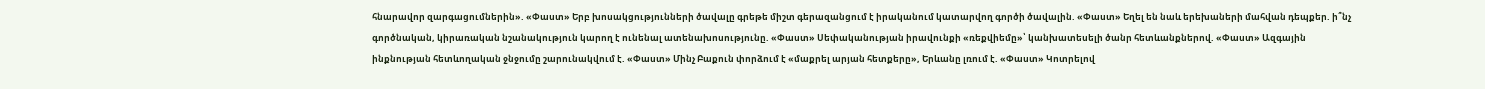հնարավոր զարգացումներին». «Փաստ» Երբ խոսակցությունների ծավալը գրեթե միշտ գերազանցում է իրականում կատարվող գործի ծավալին. «Փաստ» Եղել են նաև երեխաների մահվան դեպքեր. ի՞նչ գործնական, կիրառական նշանակություն կարող է ունենալ ատենախոսությունը. «Փաստ» Սեփականության իրավունքի «ռեքվիեմը»՝ կանխատեսելի ծանր հետևանքներով. «Փաստ» Ազգային ինքնության հետևողական ջնջումը շարունակվում է. «Փաստ» Մինչ Բաքուն փորձում է «մաքրել արյան հետքերը», Երևանը լռում է. «Փաստ» Կոտրելով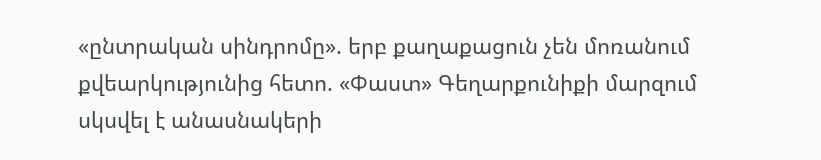«ընտրական սինդրոմը». երբ քաղաքացուն չեն մոռանում քվեարկությունից հետո. «Փաստ» Գեղարքունիքի մարզում սկսվել է անասնակերի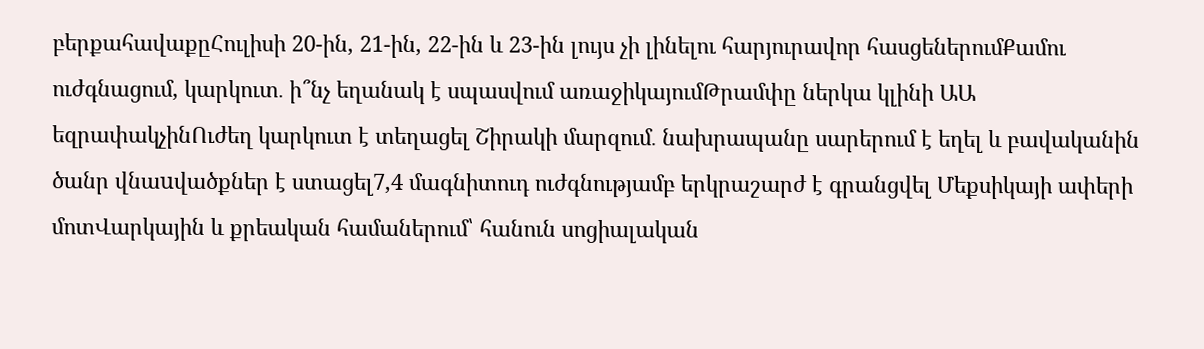բերքահավաքըՀուլիսի 20-ին, 21-ին, 22-ին և 23-ին լույս չի լինելու հարյուրավոր հասցեներումՔամու ուժգնացում, կարկուտ․ ի՞նչ եղանակ է սպասվում առաջիկայումԹրամփը ներկա կլինի ԱԱ եզրափակչինՈւժեղ կարկուտ է տեղացել Շիրակի մարզում․ նախրապանը սարերում է եղել և բավականին ծանր վնաuվածքներ է ստացել7,4 մագնիտուդ ուժգնությամբ երկրաշարժ է գրանցվել Մեքսիկայի ափերի մոտՎարկային և քրեական համաներում՝ հանուն սոցիալական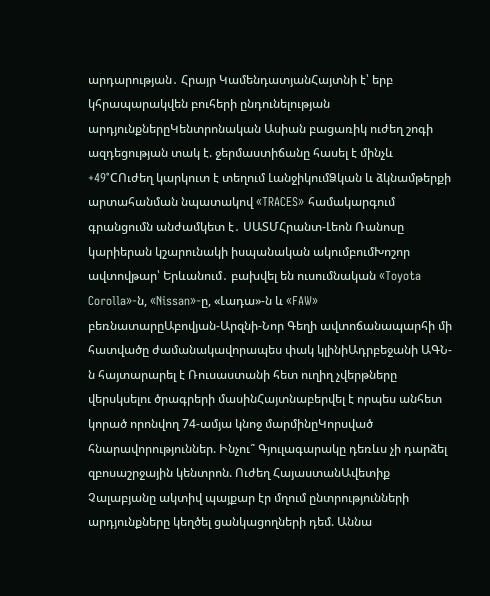արդարության․ Հրայր ԿամենդատյանՀայտնի է՝ երբ կհրապարակվեն բուհերի ընդունելության արդյունքներըԿենտրոնական Ասիան բացառիկ ուժեղ շոգի ազդեցության տակ է. ջերմաստիճանը հասել է մինչև +49°CՈւժեղ կարկուտ է տեղում ԼանջիկումՁկան և ձկնամթերքի արտահանման նպատակով «TRACES» համակարգում գրանցումն անժամկետ է․ ՍԱՏՄՀրանտ-Լեոն Ռանոսը կարիերան կշարունակի իսպանական ակումբումԽոշոր ավտովթար՝ Երևանում․ բախվել են ուսումնական «Toyota Corolla»-ն, «Nissan»-ը, «Լադա»-ն և «FAW» բեռնատարըԱբովյան-Արզնի-Նոր Գեղի ավտոճանապարհի մի հատվածը ժամանակավորապես փակ կլինիԱդրբեջանի ԱԳՆ-ն հայտարարել է Ռուսաստանի հետ ուղիղ չվերթները վերսկսելու ծրագրերի մասինՀայտնաբերվել է որպես անհետ կորած որոնվող 74-ամյա կնոջ մարմինըԿորսված հնարավորություններ. Ինչու՞ Գյուլագարակը դեռևս չի դարձել զբոսաշրջային կենտրոն. Ուժեղ ՀայաստանԱվետիք Չալաբյանը ակտիվ պայքար էր մղում ընտրությունների արդյունքները կեղծել ցանկացողների դեմ. Աննա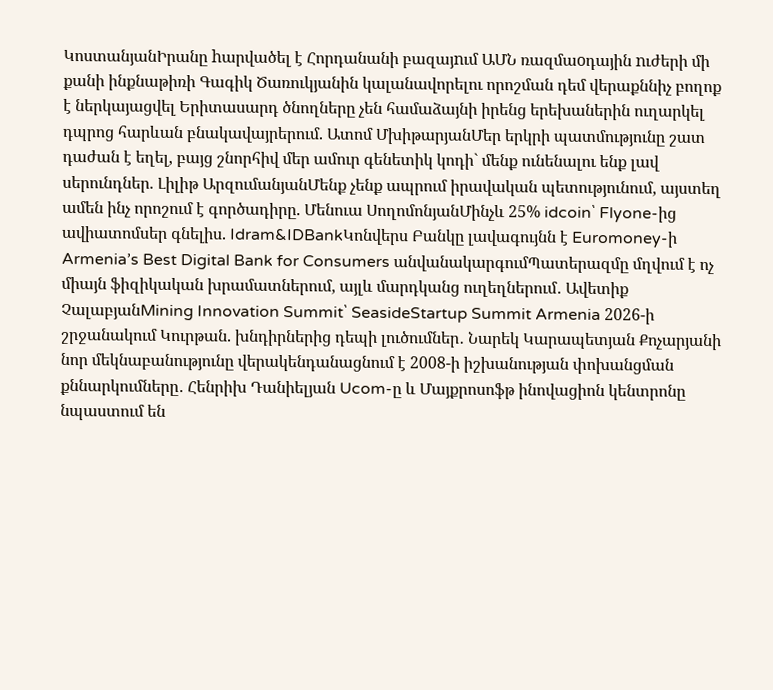ԿոստանյանԻրանը hարվածել է Հորդանանի բազայnւմ ԱՄՆ ռազմաoդային nւժերի մի քանի ինքնաթիռի Գագիկ Ծառուկյանին կալանավորելու որոշման դեմ վերաքննիչ բողոք է ներկայացվել Երիտասարդ ծնողները չեն համաձայնի իրենց երեխաներին ուղարկել դպրոց հարևան բնակավայրերում. Ատոմ ՄխիթարյանՄեր երկրի պատմությունը շատ դաժան է եղել, բայց շնորհիվ մեր ամուր գենետիկ կոդի` մենք ունենալու ենք լավ սերունդներ. Լիլիթ ԱրզումանյանՄենք չենք ապրում իրավական պետությունում, այստեղ ամեն ինչ որոշում է գործադիրը. Մենուա ՍողոմոնյանՄինչև 25% idcoin՝ Flyone-ից ավիատոմսեր գնելիս. Idram&IDBankԿոնվերս Բանկը լավագույնն է Euromoney-ի Armenia’s Best Digital Bank for Consumers անվանակարգումՊատերազմը մղվում է ոչ միայն ֆիզիկական խրամատներում, այլև մարդկանց ուղեղներում․ Ավետիք ՉալաբյանMining Innovation Summit՝ SeasideStartup Summit Armenia 2026-ի շրջանակում Կուրթան. խնդիրներից դեպի լուծումներ․ Նարեկ Կարապետյան Քոչարյանի նոր մեկնաբանությունը վերակենդանացնում է 2008-ի իշխանության փոխանցման քննարկումները․ Հենրիխ Դանիելյան Ucom-ը և Մայքրոսոֆթ ինովացիոն կենտրոնը նպաստում են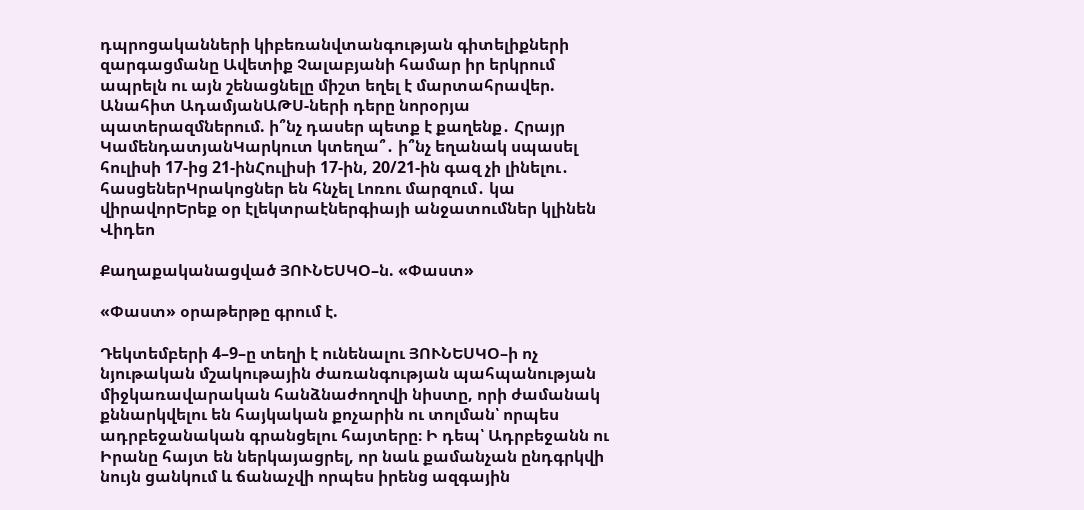դպրոցականների կիբեռանվտանգության գիտելիքների զարգացմանը Ավետիք Չալաբյանի համար իր երկրում ապրելն ու այն շենացնելը միշտ եղել է մարտահրավեր. Անահիտ ԱդամյանԱԹՍ-ների դերը նորօրյա պատերազմներում. ի՞նչ դասեր պետք է քաղենք․ Հրայր ԿամենդատյանԿարկուտ կտեղա՞․ ի՞նչ եղանակ սպասել հուլիսի 17-ից 21-ինՀուլիսի 17-ին, 20/21-ին գազ չի լինելու․ հասցեներԿրակոցներ են հնչել Լոռու մարզում․ կա վիրավորԵրեք օր էլեկտրաէներգիայի անջատումներ կլինեն
Վիդեո

Քաղաքականացված ՅՈՒՆԵՍԿՕ–ն. «Փաստ»

«Փաստ» օրաթերթը գրում է.

Դեկտեմբերի 4–9–ը տեղի է ունենալու ՅՈՒՆԵՍԿՕ–ի ոչ նյութական մշակութային ժառանգության պահպանության միջկառավարական հանձնաժողովի նիստը, որի ժամանակ քննարկվելու են հայկական քոչարին ու տոլման՝ որպես ադրբեջանական գրանցելու հայտերը։ Ի դեպ՝ Ադրբեջանն ու Իրանը հայտ են ներկայացրել, որ նաև քամանչան ընդգրկվի նույն ցանկում և ճանաչվի որպես իրենց ազգային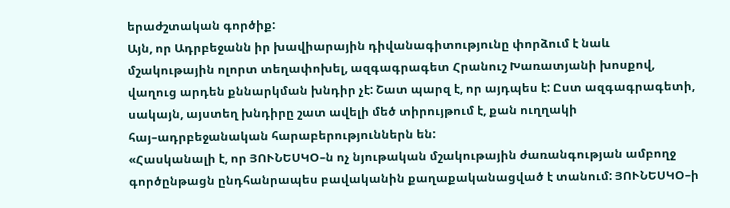երաժշտական գործիք:
Այն, որ Ադրբեջանն իր խավիարային դիվանագիտությունը փորձում է նաև մշակութային ոլորտ տեղափոխել, ազգագրագետ Հրանուշ Խառատյանի խոսքով, վաղուց արդեն քննարկման խնդիր չէ: Շատ պարզ է, որ այդպես է: Ըստ ազգագրագետի, սակայն, այստեղ խնդիրը շատ ավելի մեծ տիրույթում է, քան ուղղակի հայ–ադրբեջանական հարաբերություններն են:
«Հասկանալի է, որ ՅՈՒՆԵՍԿՕ–ն ոչ նյութական մշակութային ժառանգության ամբողջ գործընթացն ընդհանրապես բավականին քաղաքականացված է տանում: ՅՈՒՆԵՍԿՕ–ի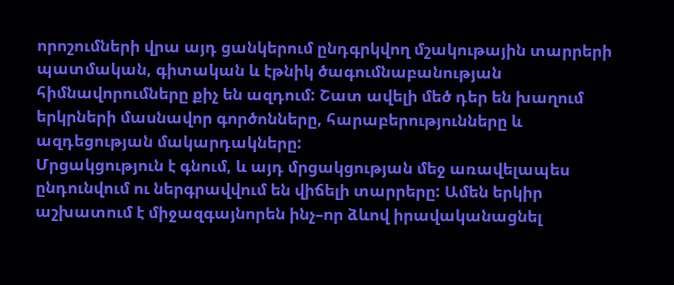որոշումների վրա այդ ցանկերում ընդգրկվող մշակութային տարրերի պատմական, գիտական և էթնիկ ծագումնաբանության հիմնավորումները քիչ են ազդում: Շատ ավելի մեծ դեր են խաղում երկրների մասնավոր գործոնները, հարաբերությունները և ազդեցության մակարդակները:
Մրցակցություն է գնում, և այդ մրցակցության մեջ առավելապես ընդունվում ու ներգրավվում են վիճելի տարրերը: Ամեն երկիր աշխատում է միջազգայնորեն ինչ–որ ձևով իրավականացնել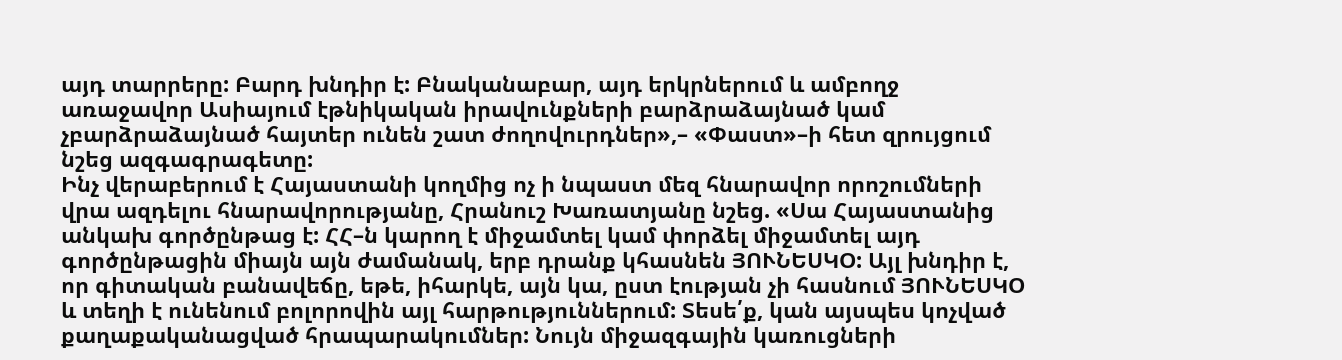այդ տարրերը: Բարդ խնդիր է: Բնականաբար, այդ երկրներում և ամբողջ առաջավոր Ասիայում էթնիկական իրավունքների բարձրաձայնած կամ չբարձրաձայնած հայտեր ունեն շատ ժողովուրդներ»,– «Փաստ»–ի հետ զրույցում նշեց ազգագրագետը:
Ինչ վերաբերում է Հայաստանի կողմից ոչ ի նպաստ մեզ հնարավոր որոշումների վրա ազդելու հնարավորությանը, Հրանուշ Խառատյանը նշեց. «Սա Հայաստանից անկախ գործընթաց է: ՀՀ–ն կարող է միջամտել կամ փորձել միջամտել այդ գործընթացին միայն այն ժամանակ, երբ դրանք կհասնեն ՅՈՒՆԵՍԿՕ: Այլ խնդիր է, որ գիտական բանավեճը, եթե, իհարկե, այն կա, ըստ էության չի հասնում ՅՈՒՆԵՍԿՕ և տեղի է ունենում բոլորովին այլ հարթություններում: Տեսե՛ք, կան այսպես կոչված քաղաքականացված հրապարակումներ: Նույն միջազգային կառուցների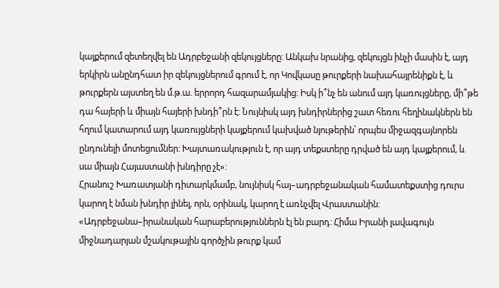կայքերում զետեղվել են Ադրբեջանի զեկույցները: Անկախ նրանից, զեկույցն ինչի մասին է, այդ երկիրն անընդհատ իր զեկույցներում գրում է, որ Կովկասը թուրքերի նախահայրենիքն է, և թուրքերն այստեղ են մ.թ.ա. երրորդ հազարամյակից: Իսկ ի՞նչ են անում այդ կառույցները, մի՞թե դա հայերի և միայն հայերի խնդի՞րն է: Նույնիսկ այդ խնդիրներից շատ հեռու հեղինակներն են հղում կատարում այդ կառույցների կայքերում կախված նյութերին՝ որպես միջազգայնորեն ընդունելի մոտեցումներ: Խայտառակություն է, որ այդ տեքստերը դրված են այդ կայքերում, և սա միայն Հայաստանի խնդիրը չէ»:
Հրանուշ Խառատյանի դիտարկմամբ, նույնիսկ հայ–ադրբեջանական համատեքստից դուրս կարող է նման խնդիր լինել, որն, օրինակ, կարող է առնչվել Վրաստանին:
«Ադրբեջանա–իրանական հարաբերություններն էլ են բարդ: Հիմա Իրանի լավագույն միջնադարյան մշակութային գործչին թուրք կամ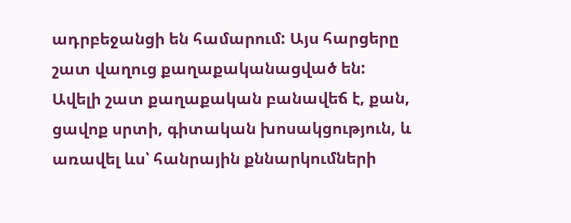ադրբեջանցի են համարում: Այս հարցերը շատ վաղուց քաղաքականացված են: Ավելի շատ քաղաքական բանավեճ է, քան, ցավոք սրտի, գիտական խոսակցություն, և առավել ևս՝ հանրային քննարկումների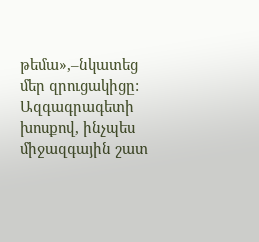թեմա»,–նկատեց մեր զրուցակիցը:
Ազգագրագետի խոսքով, ինչպես միջազգային շատ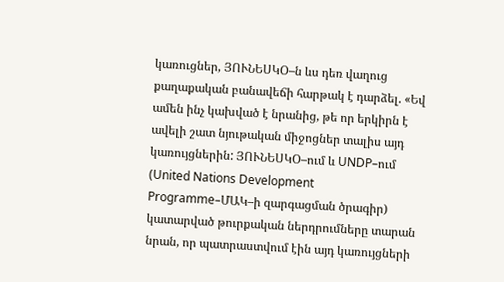կառուցներ, ՅՈՒՆԵՍԿՕ–ն ևս դեռ վաղուց քաղաքական բանավեճի հարթակ է դարձել. «Եվ ամեն ինչ կախված է նրանից, թե որ երկիրն է ավելի շատ նյութական միջոցներ տալիս այդ կառույցներին: ՅՈՒՆԵՍԿՕ–ում և UNDP–ում (United Nations Development Programme–ՄԱԿ–ի զարգացման ծրագիր) կատարված թուրքական ներդրումները տարան նրան, որ պատրաստվում էին այդ կառույցների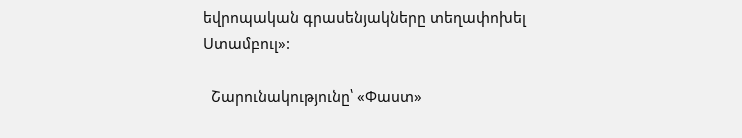եվրոպական գրասենյակները տեղափոխել Ստամբուլ»:

  Շարունակությունը՝ «Փաստ»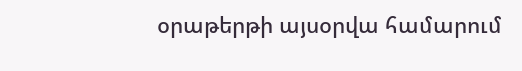օրաթերթի այսօրվա համարում